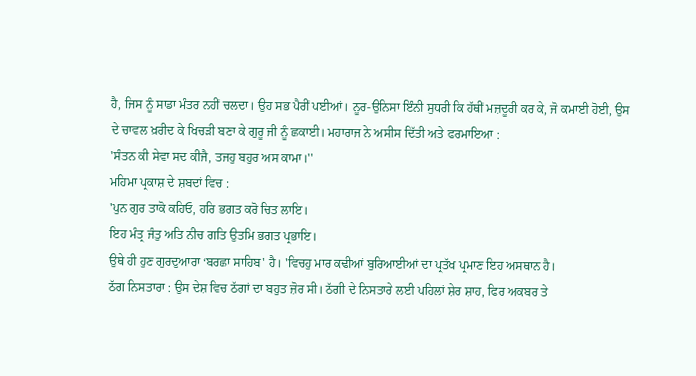ਹੈ, ਜਿਸ ਨੂੰ ਸਾਡਾ ਮੰਤਰ ਨਹੀਂ ਚਲਦਾ। ਉਹ ਸਭ ਪੈਰੀਂ ਪਈਆਂ। ਨੂਰ-ਉਨਿਸਾ ਇੰਨੀ ਸੁਧਰੀ ਕਿ ਹੱਥੀਂ ਮਜ਼ਦੂਰੀ ਕਰ ਕੇ, ਜੋ ਕਮਾਈ ਹੋਈ, ਉਸ ਦੇ ਚਾਵਲ ਖ਼ਰੀਦ ਕੇ ਖਿਚੜੀ ਬਣਾ ਕੇ ਗੁਰੂ ਜੀ ਨੂੰ ਛਕਾਈ। ਮਹਾਰਾਜ ਨੇ ਅਸੀਸ ਦਿੱਤੀ ਅਤੇ ਫਰਮਾਇਆ :
'ਸੰਤਨ ਕੀ ਸੇਵਾ ਸਦ ਕੀਜੈ, ਤਜਹੁ ਬਹੁਰ ਅਸ ਕਾਮਾ।''
ਮਹਿਮਾ ਪ੍ਰਕਾਸ਼ ਦੇ ਸ਼ਬਦਾਂ ਵਿਚ :
'ਪੁਨ ਗੁਰ ਤਾਕੋ ਕਹਿਓ, ਹਰਿ ਭਗਤ ਕਰੋ ਚਿਤ ਲਾਇ।
ਇਹ ਮੰਤ੍ਰ ਜੰਤੁ ਅਤਿ ਨੀਚ ਗਤਿ ਉਤਮਿ ਭਗਤ ਪ੍ਰਭਾਇ।
ਉਥੇ ਹੀ ਹੁਣ ਗੁਰਦੁਆਰਾ ‘ਬਰਛਾ ਸਾਹਿਬ' ਹੈ। 'ਵਿਚਹੁ ਮਾਰ ਕਢੀਆਂ ਬੁਰਿਆਈਆਂ ਦਾ ਪ੍ਰਤੱਖ ਪ੍ਰਮਾਣ ਇਹ ਅਸਥਾਨ ਹੈ।
ਠੱਗ ਨਿਸਤਾਰਾ : ਉਸ ਦੇਸ਼ ਵਿਚ ਠੱਗਾਂ ਦਾ ਬਹੁਤ ਜ਼ੋਰ ਸੀ। ਠੱਗੀ ਦੇ ਨਿਸਤਾਰੇ ਲਈ ਪਹਿਲਾਂ ਸ਼ੇਰ ਸ਼ਾਹ, ਫਿਰ ਅਕਬਰ ਤੇ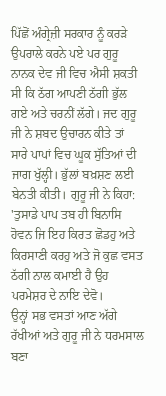ਪਿੱਛੋਂ ਅੰਗ੍ਰੇਜ਼ੀ ਸਰਕਾਰ ਨੂੰ ਕਰੜੇ ਉਪਰਾਲੇ ਕਰਨੇ ਪਏ ਪਰ ਗੁਰੂ ਨਾਨਕ ਦੇਵ ਜੀ ਵਿਚ ਐਸੀ ਸ਼ਕਤੀ ਸੀ ਕਿ ਠੱਗ ਆਪਣੀ ਠੱਗੀ ਭੁੱਲ ਗਏ ਅਤੇ ਚਰਨੀਂ ਲੱਗੇ। ਜਦ ਗੁਰੂ ਜੀ ਨੇ ਸ਼ਬਦ ਉਚਾਰਨ ਕੀਤੇ ਤਾਂ ਸਾਰੇ ਪਾਪਾਂ ਵਿਚ ਘੂਕ ਸੁੱਤਿਆਂ ਦੀ ਜਾਗ ਖੁੱਲ੍ਹੀ। ਭੁੱਲਾਂ ਬਖ਼ਸ਼ਣ ਲਈ ਬੇਨਤੀ ਕੀਤੀ। ਗੁਰੂ ਜੀ ਨੇ ਕਿਹਾ: 'ਤੁਸਾਡੇ ਪਾਪ ਤਬ ਹੀ ਬਿਨਾਸਿ ਹੋਵਨ ਜਿ ਇਹ ਕਿਰਤ ਛੋਡਹੁ ਅਤੇ ਕਿਰਸਾਣੀ ਕਰਹੁ ਅਤੇ ਜੋ ਕੁਛ ਵਸਤ ਠੱਗੀ ਨਾਲ ਕਮਾਈ ਹੈ ਉਹ ਪਰਮੇਸ਼ਰ ਦੇ ਨਾਇ ਦੇਵੋ।
ਉਨ੍ਹਾਂ ਸਭ ਵਸਤਾਂ ਆਣ ਅੱਗੇ ਰੱਖੀਆਂ ਅਤੇ ਗੁਰੂ ਜੀ ਨੇ ਧਰਮਸਾਲ ਬਣਾ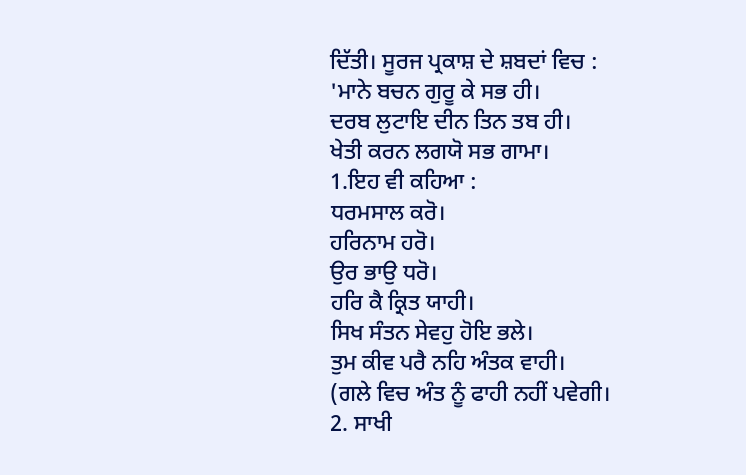ਦਿੱਤੀ। ਸੂਰਜ ਪ੍ਰਕਾਸ਼ ਦੇ ਸ਼ਬਦਾਂ ਵਿਚ :
'ਮਾਨੇ ਬਚਨ ਗੁਰੂ ਕੇ ਸਭ ਹੀ।
ਦਰਬ ਲੁਟਾਇ ਦੀਨ ਤਿਨ ਤਬ ਹੀ।
ਖੇਤੀ ਕਰਨ ਲਗਯੋ ਸਭ ਗਾਮਾ।
1.ਇਹ ਵੀ ਕਹਿਆ :
ਧਰਮਸਾਲ ਕਰੋ।
ਹਰਿਨਾਮ ਹਰੋ।
ਉਰ ਭਾਉ ਧਰੋ।
ਹਰਿ ਕੈ ਕ੍ਰਿਤ ਯਾਹੀ।
ਸਿਖ ਸੰਤਨ ਸੇਵਹੁ ਹੋਇ ਭਲੇ।
ਤੁਮ ਕੀਵ ਪਰੈ ਨਹਿ ਅੰਤਕ ਵਾਹੀ।
(ਗਲੇ ਵਿਚ ਅੰਤ ਨੂੰ ਫਾਹੀ ਨਹੀਂ ਪਵੇਗੀ।
2. ਸਾਖੀ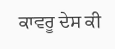ਕਾਵਰੂ ਦੇਸ ਕੀ